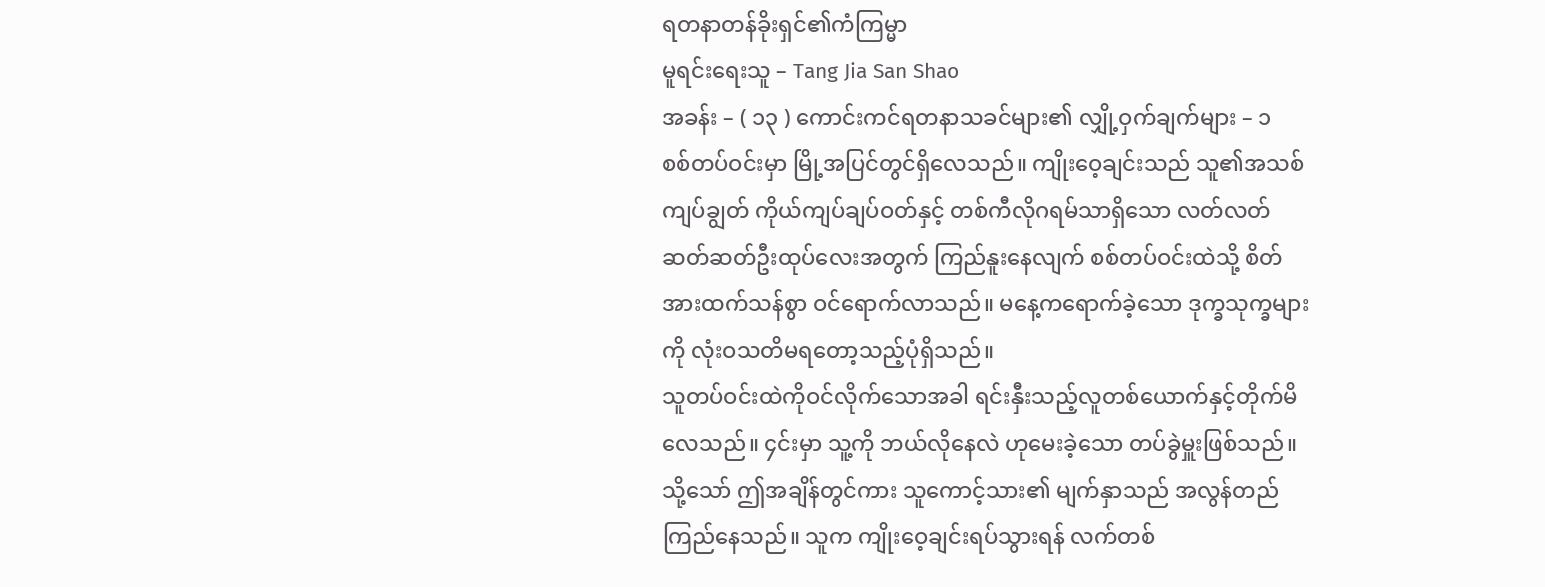ရတနာတန်ခိုးရှင်၏ကံကြမ္မာ
မူရင်းရေးသူ – Tang Jia San Shao
အခန်း – ( ၁၃ ) ကောင်းကင်ရတနာသခင်များ၏ လျှို့ဝှက်ချက်များ – ၁
စစ်တပ်ဝင်းမှာ မြို့အပြင်တွင်ရှိလေသည်။ ကျိုးဝေ့ချင်းသည် သူ၏အသစ်ကျပ်ချွတ် ကိုယ်ကျပ်ချပ်ဝတ်နှင့် တစ်ကီလိုဂရမ်သာရှိသော လတ်လတ်ဆတ်ဆတ်ဦးထုပ်လေးအတွက် ကြည်နူးနေလျက် စစ်တပ်ဝင်းထဲသို့ စိတ်အားထက်သန်စွာ ဝင်ရောက်လာသည်။ မနေ့ကရောက်ခဲ့သော ဒုက္ခသုက္ခများကို လုံးဝသတိမရတော့သည့်ပုံရှိသည်။
သူတပ်ဝင်းထဲကိုဝင်လိုက်သောအခါ ရင်းနှီးသည့်လူတစ်ယောက်နှင့်တိုက်မိလေသည်။ ၄င်းမှာ သူ့ကို ဘယ်လိုနေလဲ ဟုမေးခဲ့သော တပ်ခွဲမှူးဖြစ်သည်။ သို့သော် ဤအချိန်တွင်ကား သူကောင့်သား၏ မျက်နှာသည် အလွန်တည်ကြည်နေသည်။ သူက ကျိုးဝေ့ချင်းရပ်သွားရန် လက်တစ်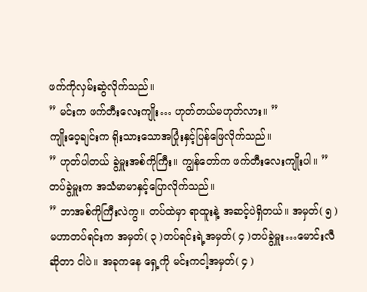ဖက်ကိုလှမ်းဆွဲလိုက်သည်။
” မင်းက ဖက်တီးလေးကျိုး… ဟုတ်တယ်မဟုတ်လား။ ”
ကျိုးဝေ့ချင်းက ရိုးသားသောအပြုံးနှင့်ပြန်ဖြေလိုက်သည်။
” ဟုတ်ပါတယ် ခွဲမှူးအစ်ကိုကြီး။ ကျွန်တော်က ဖက်တီးလေးကျိုးပါ။ ”
တပ်ခွဲမှူးက အသံမာမာနှင့်ပြောလိုက်သည်။
” ဘာအစ်ကိုကြီးလဲကွ။ တပ်ထဲမှာ ရာထူးနဲ့ အဆင့်ပဲရှိတယ်။ အမှတ်( ၅ )မဟာတပ်ရင်းက အမှတ်( ၃ )တပ်ရင်းရဲ့အမှတ်( ၄ )တပ်ခွဲမှူး…မောင်းလီဆိုတာ ငါပဲ။ အခုကနေ ရှေ့ကို မင်းကငါ့အမှတ်( ၄ )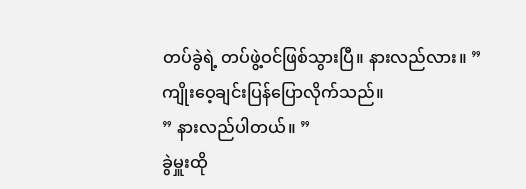တပ်ခွဲရဲ့ တပ်ဖွဲ့ဝင်ဖြစ်သွားပြီ။ နားလည်လား။ ”
ကျိုးဝေ့ချင်းပြန်ပြောလိုက်သည်။
” နားလည်ပါတယ်။ ”
ခွဲမှူးထို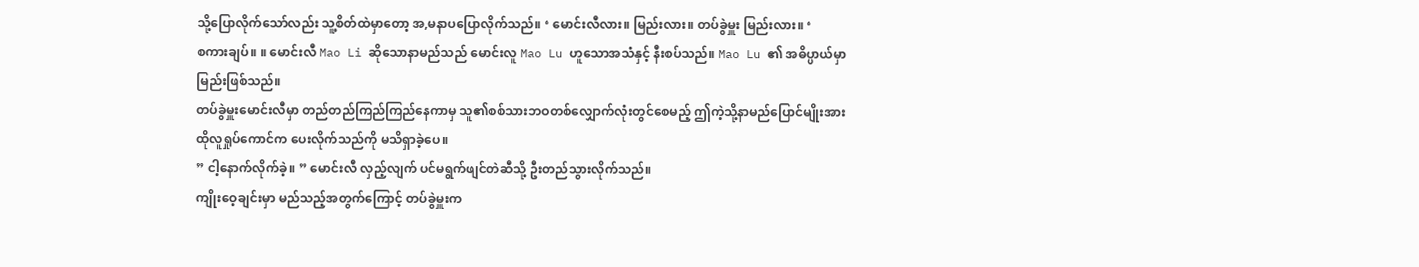သို့ပြောလိုက်သော်လည်း သူ့စိတ်ထဲမှာတော့ အ,မနာပပြောလိုက်သည်။ ‘ မောင်းလီလား။ မြည်းလား။ တပ်ခွဲမှူး မြည်းလား။ ‘
စကားချပ်။ ။ မောင်းလီ Mao Li ဆိုသောနာမည်သည် မောင်းလူ Mao Lu ဟူသောအသံနှင့် နီးစပ်သည်။ Mao Lu ၏ အဓိပ္ပာယ်မှာ မြည်းဖြစ်သည်။
တပ်ခွဲမှူးမောင်းလီမှာ တည်တည်ကြည်ကြည်နေကာမှ သူ၏စစ်သားဘဝတစ်လျှောက်လုံးတွင်စေမည့် ဤကဲ့သို့နာမည်ပြောင်မျိုးအား ထိုလူရှုပ်ကောင်က ပေးလိုက်သည်ကို မသိရှာခဲ့ပေ။
” ငါ့နောက်လိုက်ခဲ့။ ” မောင်းလီ လှည့်လျက် ပင်မရွက်ဖျင်တဲဆီသို့ ဦးတည်သွားလိုက်သည်။
ကျိုးဝေ့ချင်းမှာ မည်သည့်အတွက်ကြောင့် တပ်ခွဲမှူးက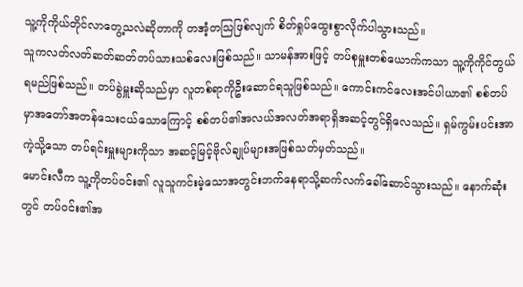သူ့ကိုကိုယ်တိုင်လာတွေ့သလဲဆိုတာကို တအံ့တသြဖြစ်လျက် စိတ်ရှုပ်ထွေးစွာလိုက်ပါသွားသည်။
သူကလတ်လတ်ဆတ်ဆတ်တပ်သားသစ်လေးဖြစ်သည်။ သာမန်အားဖြင့် တပ်စုမှူးတစ်ယောက်ကသာ သူ့ကိုကိုင်တွယ်ရမည်ဖြစ်သည်။ တပ်ခွဲမှူးဆိုသည်မှာ လူတစ်ရာကိုဦးဆောင်ရသူဖြစ်သည်။ ကောင်းကင်လေးအင်ပါယာ၏ စစ်တပ်မှာအတော်အတန်သေးငယ်သောကြောင့် စစ်တပ်၏အလယ်အလတ်အရာရှိအဆင့်တွင်ရှိလေသည်။ ရှမ်ကွမ်းပင်းအာကဲ့သို့သော တပ်ရင်းမှူးများကိုသာ အဆင့်မြင့်ဗိုလ်ချုပ်များအဖြစ်သတ်မှတ်သည်။
မောင်းလီက သူ့ကိုတပ်ဝင်း၏ လူသူကင်းမဲ့သောအတွင်းဘက်နေရာသို့ဆက်လက်ခေါ်ဆောင်သွားသည်။ နောက်ဆုံးတွင် တပ်ဝင်း၏အ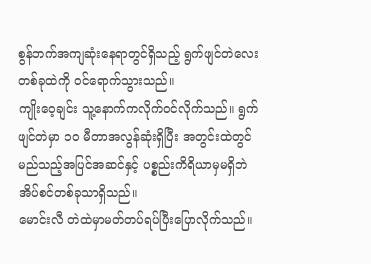စွန်ဘက်အကျဆုံးနေရာတွင်ရှိသည့် ရွက်ဖျင်တဲလေးတစ်ခုထဲကို ဝင်ရောက်သွားသည်။
ကျိုးဝေ့ချင်း သူ့နောက်ကလိုက်ဝင်လိုက်သည်။ ရွက်ဖျင်တဲမှာ ၁၀ မီတာအလွန်ဆုံးရှိပြီး အတွင်းထဲတွင်မည်သည့်အပြင်အဆင်နှင့် ပစ္စည်းကိရိယာမှမရှိဘဲ အိပ်စင်တစ်ခုသာရှိသည်။
မောင်းလီ တဲထဲမှာမတ်တပ်ရပ်ပြီးပြောလိုက်သည်။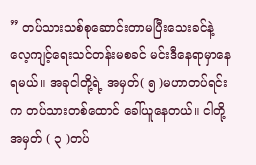” တပ်သားသစ်စုဆောင်းတာမပြီးသေးခင်နဲ့ လေ့ကျင့်ရေးသင်တန်းမစခင် မင်းဒီနေရာမှာနေရမယ်။ အခုငါတို့ရဲ့ အမှတ်( ၅ )မဟာတပ်ရင်းက တပ်သားတစ်ထောင် ခေါ်ယူနေတယ်။ ငါတို့အမှတ် ( ၃ )တပ်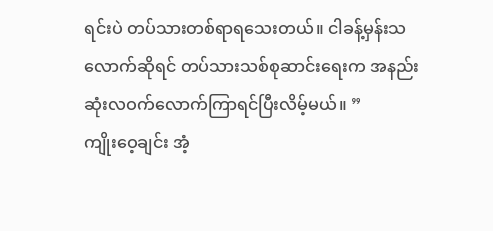ရင်းပဲ တပ်သားတစ်ရာရသေးတယ်။ ငါခန့်မှန်းသလောက်ဆိုရင် တပ်သားသစ်စုဆာင်းရေးက အနည်းဆုံးလဝက်လောက်ကြာရင်ပြီးလိမ့်မယ်။ ”
ကျိုးဝေ့ချင်း အံ့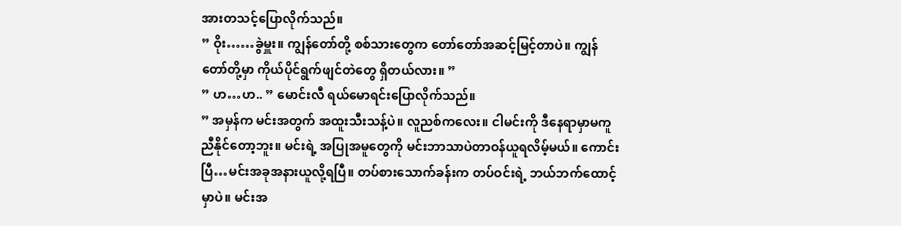အားတသင့်ပြောလိုက်သည်။
” ဝိုး……ခွဲမှူး။ ကျွန်တော်တို့ စစ်သားတွေက တော်တော်အဆင့်မြင့်တာပဲ။ ကျွန်တော်တို့မှာ ကိုယ်ပိုင်ရွက်ဖျင်တဲတွေ ရှိတယ်လား။ ”
” ဟ…ဟ.. ” မောင်းလီ ရယ်မောရင်းပြောလိုက်သည်။
” အမှန်က မင်းအတွက် အထူးသီးသန့်ပဲ။ လူညစ်ကလေး။ ငါမင်းကို ဒီနေရာမှာမကူညီနိုင်တော့ဘူး။ မင်းရဲ့ အပြုအမူတွေကို မင်းဘာသာပဲတာဝန်ယူရလိမ့်မယ်။ ကောင်းပြီ…မင်းအခုအနားယူလို့ရပြီ။ တပ်စားသောက်ခန်းက တပ်ဝင်းရဲ့ ဘယ်ဘက်ထောင့်မှာပဲ။ မင်းအ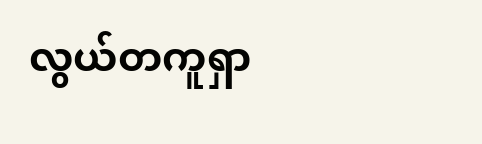လွယ်တကူရှာ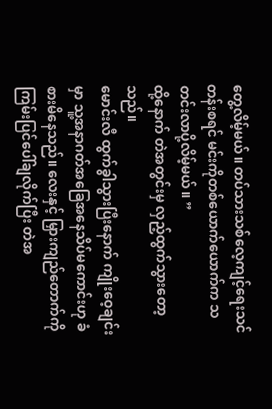တွေ့လိမ့်မယ်။ တပ်သားသစ်လေ့ကျင့်ရေးသင်တန်းစရင် မင်းကိုတစ်ယောက်ယောက်က သတင်းလာပို့လိမ့်မယ်။ ”
ထို့နောက် တဲအတွင်းမှ လှည့်ထွက်သွားတော့သည်။
မောင်းလီ ထွက်ခွါသွားပြီးနောက် ကျိုးဝေ့ချင်းမှာ သူ့အနာဂတ်အခြေအနေသိပ်မကောင်းဟု ခံစားမိနေသည်။ လေးနှင့် မြှားကျည်တောက်ကို ကြမ်းပြင်ပေါ်ချလိုက်ပြီး တဲအ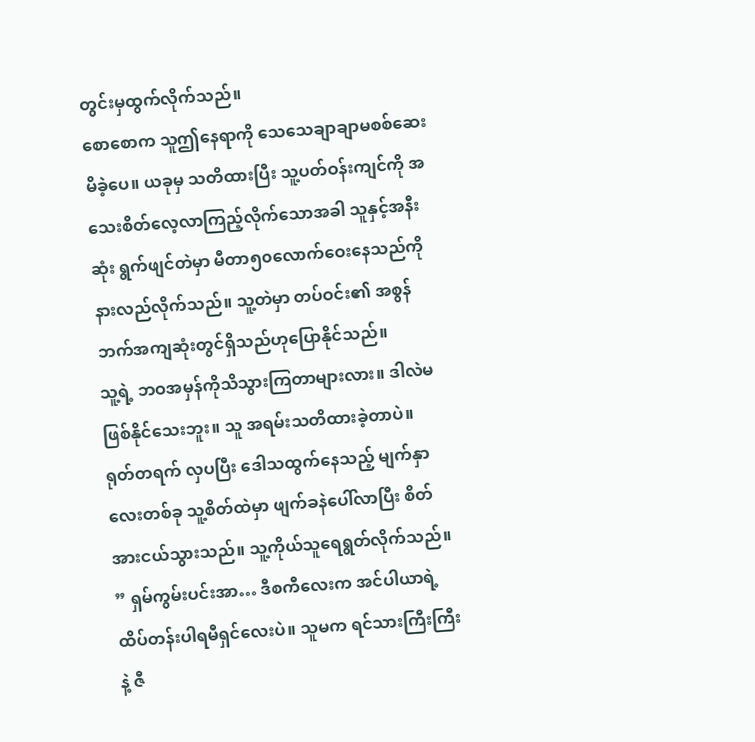တွင်းမှထွက်လိုက်သည်။
စောစောက သူဤနေရာကို သေသေချာချာမစစ်ဆေးမိခဲ့ပေ။ ယခုမှ သတိထားပြီး သူ့ပတ်ဝန်းကျင်ကို အသေးစိတ်လေ့လာကြည့်လိုက်သောအခါ သူနှင့်အနီးဆုံး ရွက်ဖျင်တဲမှာ မီတာ၅၀လောက်ဝေးနေသည်ကို နားလည်လိုက်သည်။ သူ့တဲမှာ တပ်ဝင်း၏ အစွန်ဘက်အကျဆုံးတွင်ရှိသည်ဟုပြောနိုင်သည်။
သူ့ရဲ့ ဘဝအမှန်ကိုသိသွားကြတာများလား။ ဒါလဲမဖြစ်နိုင်သေးဘူး။ သူ အရမ်းသတိထားခဲ့တာပဲ။
ရုတ်တရက် လှပပြီး ဒေါသထွက်နေသည့် မျက်နှာလေးတစ်ခု သူ့စိတ်ထဲမှာ ဖျက်ခနဲပေါ်လာပြီး စိတ်အားငယ်သွားသည်။ သူ့ကိုယ်သူရေရွတ်လိုက်သည်။
” ရှမ်ကွမ်းပင်းအာ… ဒီစကီလေးက အင်ပါယာရဲ့ ထိပ်တန်းပါရမီရှင်လေးပဲ။ သူမက ရင်သားကြီးကြီးနဲ့ ဇီ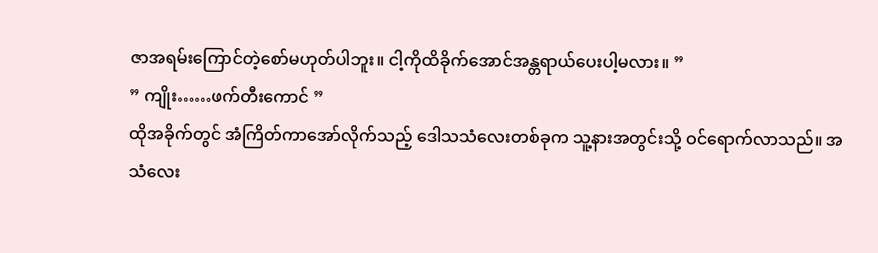ဇာအရမ်းကြောင်တဲ့စော်မဟုတ်ပါဘူး။ ငါ့ကိုထိခိုက်အောင်အန္တရာယ်ပေးပါ့မလား။ ”
” ကျိုး……ဖက်တီးကောင် ”
ထိုအခိုက်တွင် အံကြိတ်ကာအော်လိုက်သည့် ဒေါသသံလေးတစ်ခုက သူ့နားအတွင်းသို့ ဝင်ရောက်လာသည်။ အသံလေး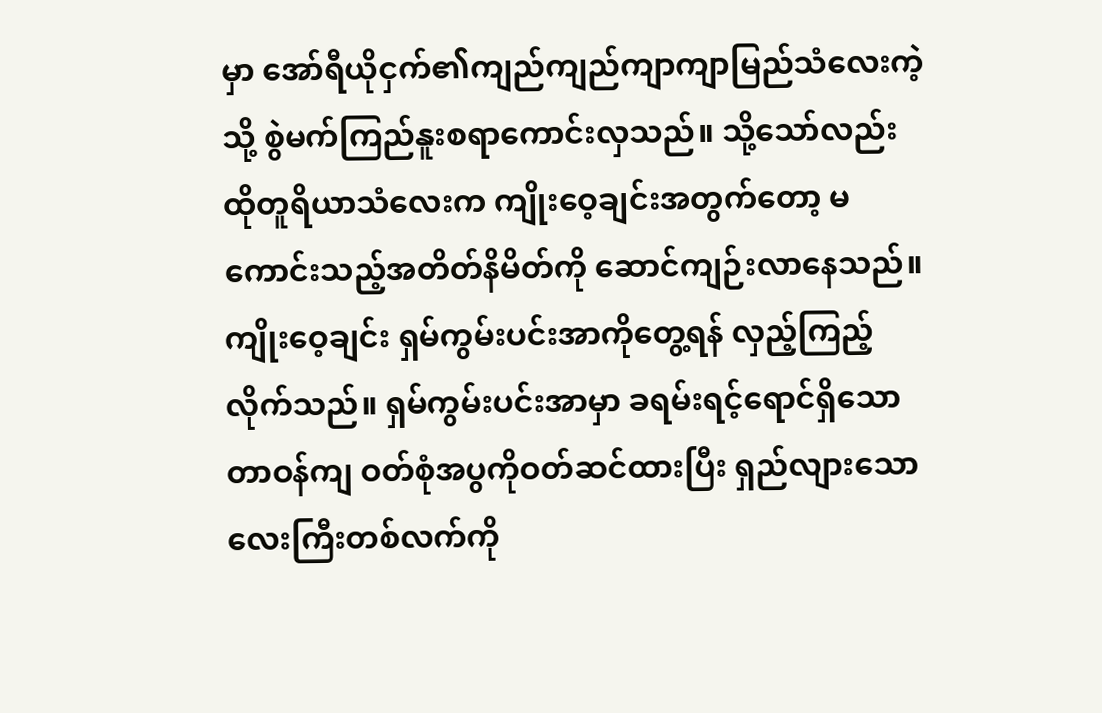မှာ အော်ရီယိုငှက်၏ကျည်ကျည်ကျာကျာမြည်သံလေးကဲ့သို့ စွဲမက်ကြည်နူးစရာကောင်းလှသည်။ သို့သော်လည်း ထိုတူရိယာသံလေးက ကျိုးဝေ့ချင်းအတွက်တော့ မကောင်းသည့်အတိတ်နိမိတ်ကို ဆောင်ကျဉ်းလာနေသည်။
ကျိုးဝေ့ချင်း ရှမ်ကွမ်းပင်းအာကိုတွေ့ရန် လှည့်ကြည့်လိုက်သည်။ ရှမ်ကွမ်းပင်းအာမှာ ခရမ်းရင့်ရောင်ရှိသောတာဝန်ကျ ဝတ်စုံအပွကိုဝတ်ဆင်ထားပြီး ရှည်လျားသော လေးကြီးတစ်လက်ကို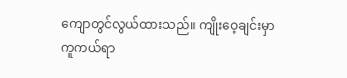ကျောတွင်လွယ်ထားသည်။ ကျိုးဝေ့ချင်းမှာကူကယ်ရာ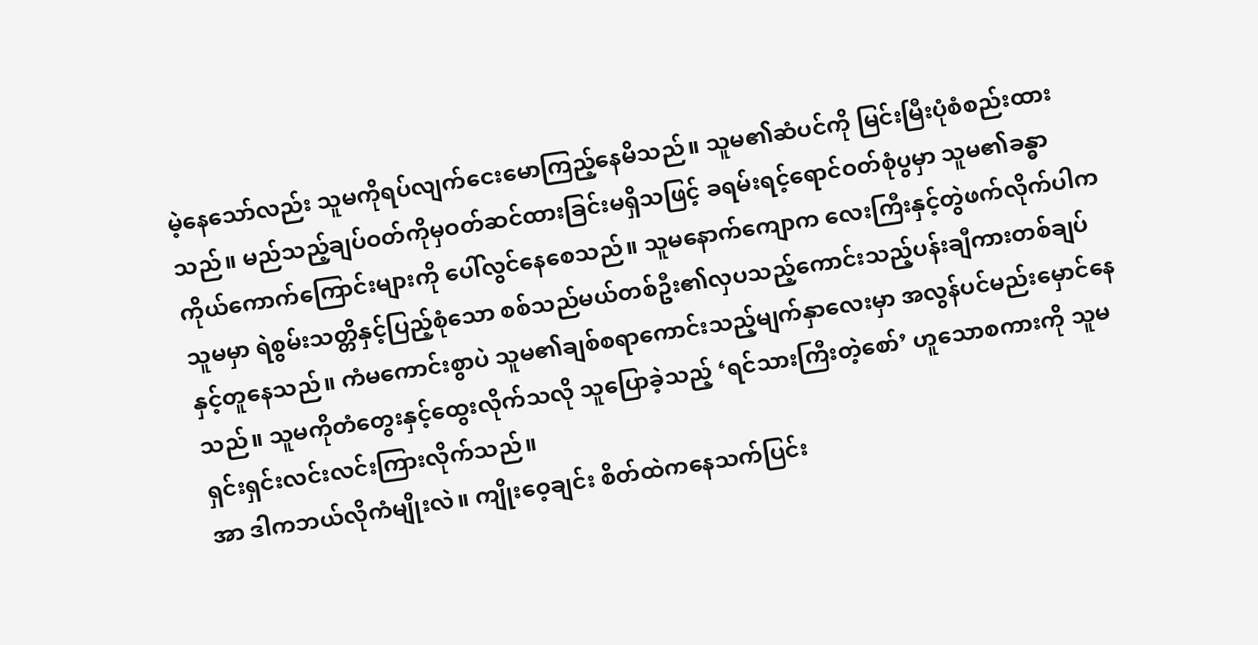မဲ့နေသော်လည်း သူမကိုရပ်လျက်ငေးမောကြည့်နေမိသည်။ သူမ၏ဆံပင်ကို မြင်းမြီးပုံစံစည်းထားသည်။ မည်သည့်ချပ်ဝတ်ကိုမှဝတ်ဆင်ထားခြင်းမရှိသဖြင့် ခရမ်းရင့်ရောင်ဝတ်စုံပွမှာ သူမ၏ခန္ဓာကိုယ်ကောက်ကြောင်းများကို ပေါ်လွင်နေစေသည်။ သူမနောက်ကျောက လေးကြီးနှင့်တွဲဖက်လိုက်ပါက သူမမှာ ရဲစွမ်းသတ္တိနှင့်ပြည့်စုံသော စစ်သည်မယ်တစ်ဦး၏လှပသည့်ကောင်းသည့်ပန်းချီကားတစ်ချပ်နှင့်တူနေသည်။ ကံမကောင်းစွာပဲ သူမ၏ချစ်စရာကောင်းသည့်မျက်နှာလေးမှာ အလွန်ပင်မည်းမှောင်နေသည်။ သူမကိုတံတွေးနှင့်ထွေးလိုက်သလို သူပြောခဲ့သည့် ‘ရင်သားကြီးတဲ့စော်’ ဟူသောစကားကို သူမရှင်းရှင်းလင်းလင်းကြားလိုက်သည်။
အာ ဒါကဘယ်လိုကံမျိုးလဲ။ ကျိုးဝေ့ချင်း စိတ်ထဲကနေသက်ပြင်း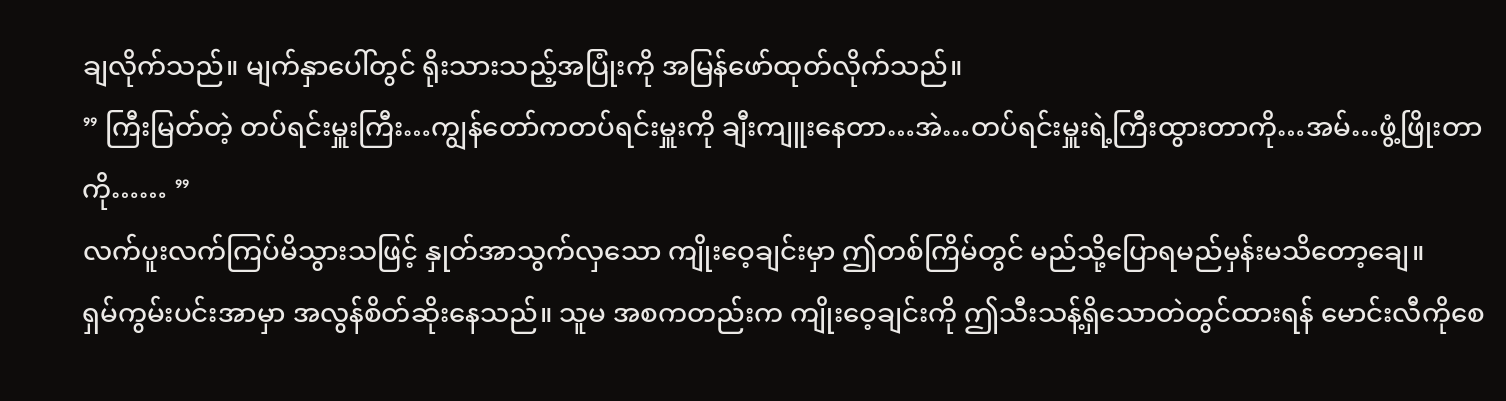ချလိုက်သည်။ မျက်နှာပေါ်တွင် ရိုးသားသည့်အပြုံးကို အမြန်ဖော်ထုတ်လိုက်သည်။
” ကြီးမြတ်တဲ့ တပ်ရင်းမှူးကြီး…ကျွန်တော်ကတပ်ရင်းမှူးကို ချီးကျူးနေတာ…အဲ…တပ်ရင်းမှူးရဲ့ကြီးထွားတာကို…အမ်…ဖွံ့ဖြိုးတာကို…… ”
လက်ပူးလက်ကြပ်မိသွားသဖြင့် နှုတ်အာသွက်လှသော ကျိုးဝေ့ချင်းမှာ ဤတစ်ကြိမ်တွင် မည်သို့ပြောရမည်မှန်းမသိတော့ချေ။
ရှမ်ကွမ်းပင်းအာမှာ အလွန်စိတ်ဆိုးနေသည်။ သူမ အစကတည်းက ကျိုးဝေ့ချင်းကို ဤသီးသန့်ရှိသောတဲတွင်ထားရန် မောင်းလီကိုစေ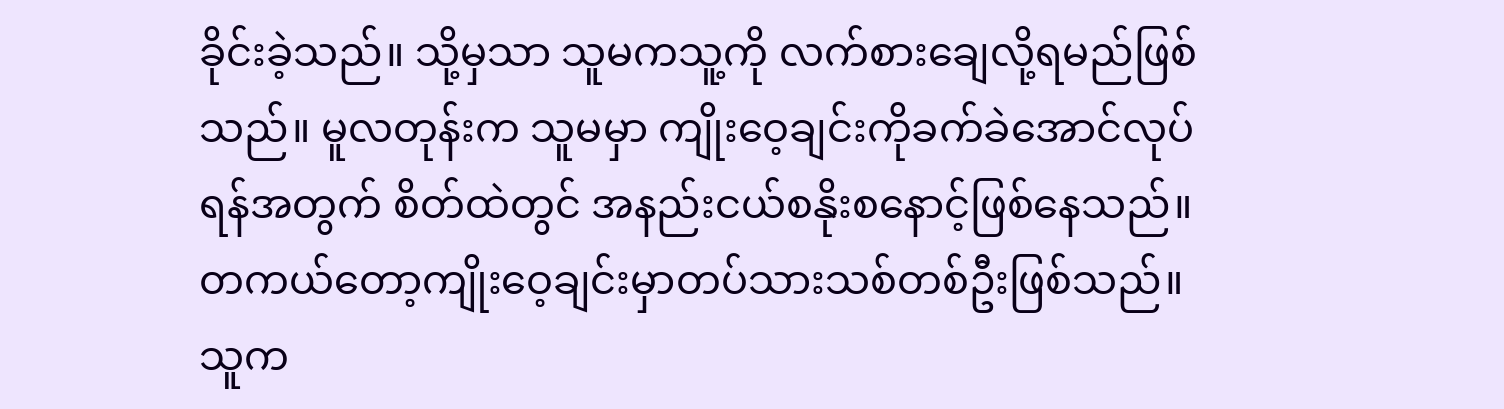ခိုင်းခဲ့သည်။ သို့မှသာ သူမကသူ့ကို လက်စားချေလို့ရမည်ဖြစ်သည်။ မူလတုန်းက သူမမှာ ကျိုးဝေ့ချင်းကိုခက်ခဲအောင်လုပ်ရန်အတွက် စိတ်ထဲတွင် အနည်းငယ်စနိုးစနောင့်ဖြစ်နေသည်။ တကယ်တော့ကျိုးဝေ့ချင်းမှာတပ်သားသစ်တစ်ဦးဖြစ်သည်။ သူက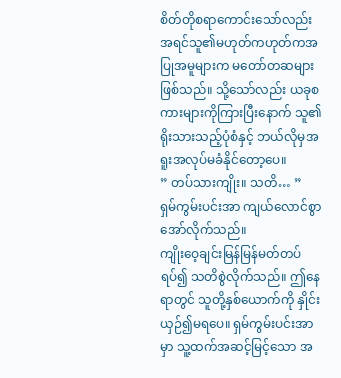စိတ်တိုစရာကောင်းသော်လည်း အရင်သူ၏မဟုတ်ကဟုတ်ကအပြုအမူများက မတော်တဆများဖြစ်သည်။ သို့သော်လည်း ယခုစကားများကိုကြားပြီးနောက် သူ၏ရိုးသားသည့်ပုံစံနှင့် ဘယ်လိုမှအရူးအလုပ်မခံနိုင်တော့ပေ။
” တပ်သားကျိုး။ သတိ… ”
ရှမ်ကွမ်းပင်းအာ ကျယ်လောင်စွာအော်လိုက်သည်။
ကျိုးဝေ့ချင်းမြန်မြန်မတ်တပ်ရပ်၍ သတိစွဲလိုက်သည်။ ဤနေရာတွင် သူတို့နှစ်ယောက်ကို နှိုင်းယှဉ်၍မရပေ။ ရှမ်ကွမ်းပင်းအာမှာ သူ့ထက်အဆင့်မြင့်သော အ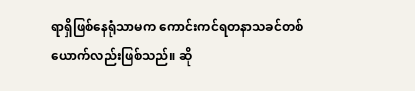ရာရှိဖြစ်နေရုံသာမက ကောင်းကင်ရတနာသခင်တစ်ယောက်လည်းဖြစ်သည်။ ဆို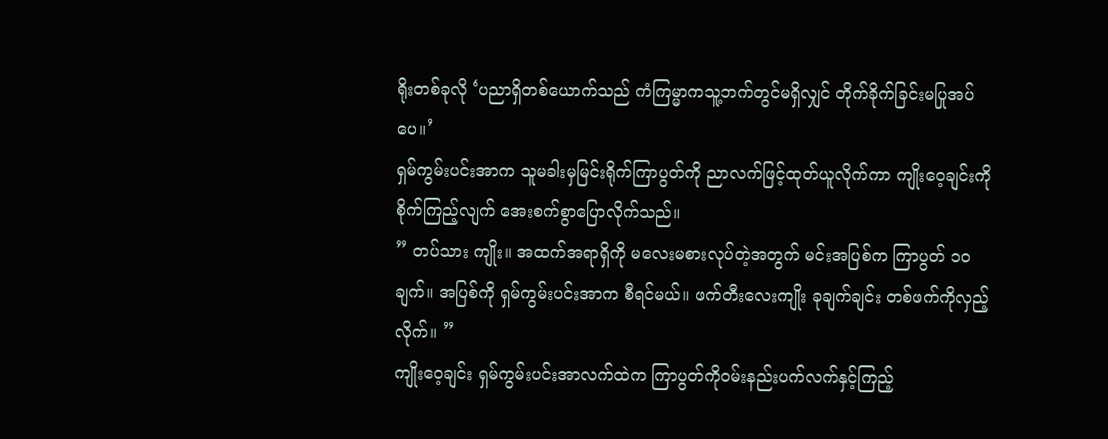ရိုးတစ်ခုလို ‘ပညာရှိတစ်ယောက်သည် ကံကြမ္မာကသူ့ဘက်တွင်မရှိလျှင် တိုက်ခိုက်ခြင်းမပြုအပ်ပေ။’
ရှမ်ကွမ်းပင်းအာက သူမခါးမှမြင်းရိုက်ကြာပွတ်ကို ညာလက်ဖြင့်ထုတ်ယူလိုက်ကာ ကျိုးဝေ့ချင်းကိုစိုက်ကြည့်လျက် အေးစက်စွာပြောလိုက်သည်။
” တပ်သား ကျိုး။ အထက်အရာရှိကို မလေးမစားလုပ်တဲ့အတွက် မင်းအပြစ်က ကြာပွတ် ၁၀ ချက်။ အပြစ်ကို ရှမ်ကွမ်းပင်းအာက စီရင်မယ်။ ဖက်တီးလေးကျိုး ခုချက်ချင်း တစ်ဖက်ကိုလှည့်လိုက်။ ”
ကျိုးဝေ့ချင်း ရှမ်ကွမ်းပင်းအာလက်ထဲက ကြာပွတ်ကိုဝမ်းနည်းပက်လက်နှင့်ကြည့်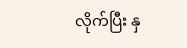လိုက်ပြီး နှ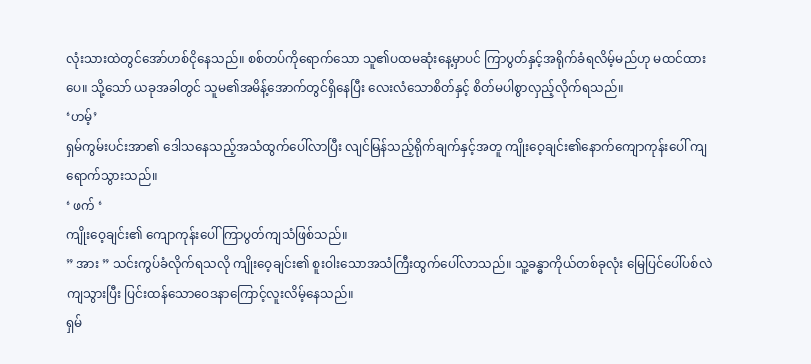လုံးသားထဲတွင်အော်ဟစ်ငိုနေသည်။ စစ်တပ်ကိုရောက်သော သူ၏ပထမဆုံးနေ့မှာပင် ကြာပွတ်နှင့်အရိုက်ခံရလိမ့်မည်ဟု မထင်ထားပေ။ သို့သော် ယခုအခါတွင် သူမ၏အမိန့်အောက်တွင်ရှိနေပြီး လေးလံသောစိတ်နှင့် စိတ်မပါစွာလှည့်လိုက်ရသည်။
‘ဟမ့်’
ရှမ်ကွမ်းပင်းအာ၏ ဒေါသနေသည့်အသံထွက်ပေါ်လာပြီး လျင်မြန်သည့်ရိုက်ချက်နှင့်အတူ ကျိုးဝေ့ချင်း၏နောက်ကျောကုန်းပေါ် ကျရောက်သွားသည်။
‘ ဖက် ‘
ကျိုးဝေ့ချင်း၏ ကျောကုန်းပေါ်ကြာပွတ်ကျသံဖြစ်သည်။
” အား ” သင်းကွပ်ခံလိုက်ရသလို ကျိုးဝေ့ချင်း၏ စူးဝါးသောအသံကြီးထွက်ပေါ်လာသည်။ သူ့ခန္ဓာကိုယ်တစ်ခုလုံး မြေပြင်ပေါ်ပစ်လဲကျသွားပြီး ပြင်းထန်သောဝေဒနာကြောင့်လူးလိမ့်နေသည်။
ရှမ်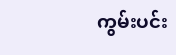ကွမ်းပင်း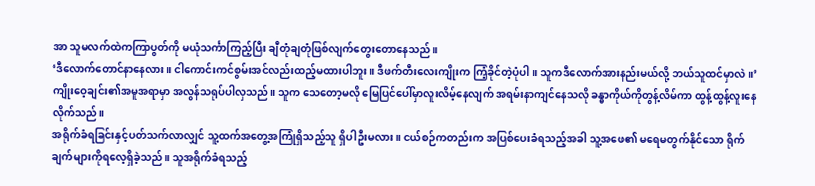အာ သူမလက်ထဲကကြာပွတ်ကို မယုံသင်္ကာကြည့်ပြီး ချီတုံချတုံဖြစ်လျက်တွေးတောနေသည်။
‘ဒီလောက်တောင်နာနေလား။ ငါကောင်းကင်စွမ်းအင်လည်းထည့်မထားပါဘူး။ ဒီဖက်တီးလေးကျိုးက ကြံ့ခိုင်တဲ့ပုံပါ။ သူကဒီလောက်အားနည်းမယ်လို့ ဘယ်သူထင်မှာလဲ။’
ကျိုးဝေ့ချင်း၏အမူအရာမှာ အလွန်သရုပ်ပါလှသည်။ သူက သေတော့မလို မြေပြင်ပေါ်မှာလူးလိမ့်နေလျက် အရမ်းနာကျင်နေသလို ခန္ဓာကိုယ်ကိုတွန့်လိမ်ကာ ထွန့်ထွန့်လူးနေလိုက်သည်။
အရိုက်ခံရခြင်းနှင့်ပတ်သက်လာလျှင် သူ့ထက်အတွေ့အကြုံရှိသည့်သူ ရှိပါဦးမလား။ ငယ်စဉ်ကတည်းက အပြစ်ပေးခံရသည့်အခါ သူ့အဖေ၏ မရေမတွက်နိုင်သော ရိုက်ချက်များကိုရလေ့ရှိခဲ့သည်။ သူအရိုက်ခံရသည့်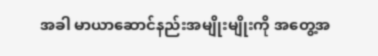အခါ မာယာဆောင်နည်းအမျိုးမျိုးကို အတွေ့အ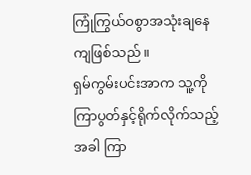ကြုံကြွယ်ဝစွာအသုံးချနေကျဖြစ်သည်။
ရှမ်ကွမ်းပင်းအာက သူ့ကို ကြာပွတ်နှင့်ရိုက်လိုက်သည့်အခါ ကြာ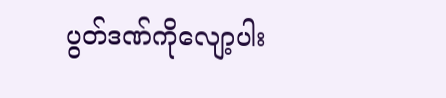ပွတ်ဒဏ်ကိုလျော့ပါး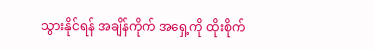သွားနိုင်ရန် အချိန်ကိုက် အရှေ့ကို ထိုးစိုက်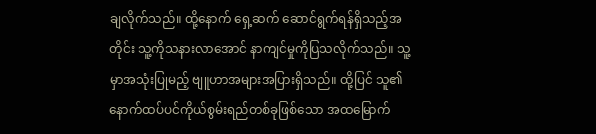ချလိုက်သည်။ ထို့နောက် ရှေ့ဆက် ဆောင်ရွက်ရန်ရှိသည့်အတိုင်း သူ့ကိုသနားလာအောင် နာကျင်မှုကိုပြသလိုက်သည်။ သူ့မှာအသုံးပြုမည့် ဗျူဟာအများအပြားရှိသည်။ ထို့ပြင် သူ၏နောက်ထပ်ပင်ကိုယ်စွမ်းရည်တစ်ခုဖြစ်သော အထမြောက်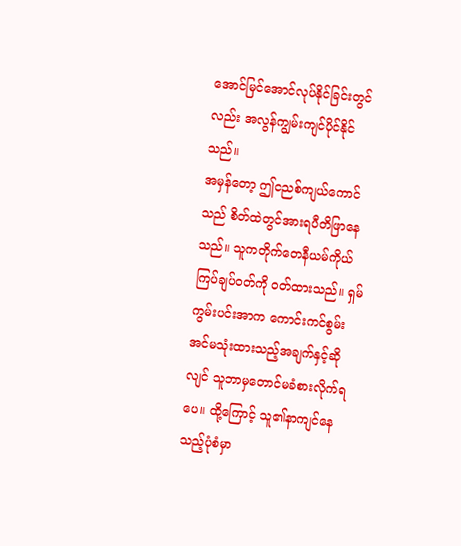အောင်မြင်အောင်လုပ်နိုင်ခြင်းတွင်လည်း အလွန်ကျွမ်းကျင်ပိုင်နိုင်သည်။
အမှန်တော့ ဤငညစ်ကျယ်ကောင်သည် စိတ်ထဲတွင်အားရပီတိဖြာနေသည်။ သူကတိုက်တေနီယမ်ကိုယ်ကြပ်ချပ်ဝတ်ကို ဝတ်ထားသည်။ ရှမ်ကွမ်းပင်းအာက ကောင်းကင်စွမ်းအင်မသုံးထားသည့်အချက်နှင့်ဆိုလျင် သူဘာမှတောင်မခံစားလိုက်ရပေ။ ထို့ကြောင့် သူ၏နာကျင်နေသည့်ပုံစံမှာ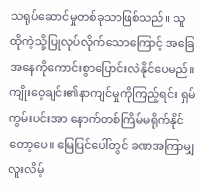သရုပ်ဆောင်မှုတစ်ခုသာဖြစ်သည်။ သူ ထိုကဲ့သို့ပြုလုပ်လိုက်သောကြောင့် အခြေအနေကိုကောင်းစွာပြောင်းလဲနိုင်ပေမည်။
ကျိုးဝေ့ချင်း၏နာကျင်မှုကိုကြည့်ရင်း ရှမ်ကွမ်းပင်းအာ နောက်တစ်ကြိမ်မရိုက်နိုင်တော့ပေ။ မြေပြင်ပေါ်တွင် ခဏအကြာမျှလူးလိမ့်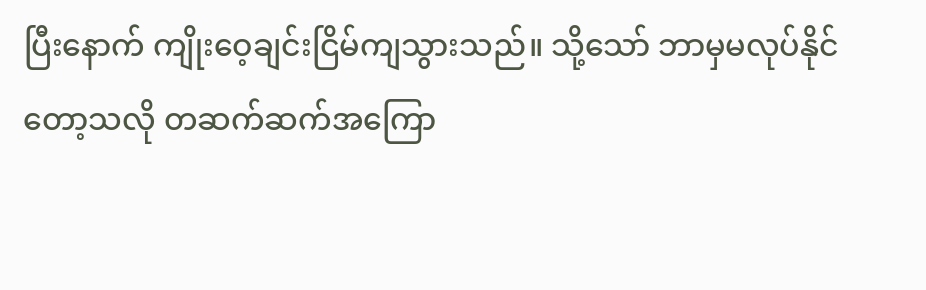ပြီးနောက် ကျိုးဝေ့ချင်းငြိမ်ကျသွားသည်။ သို့သော် ဘာမှမလုပ်နိုင်တော့သလို တဆက်ဆက်အကြော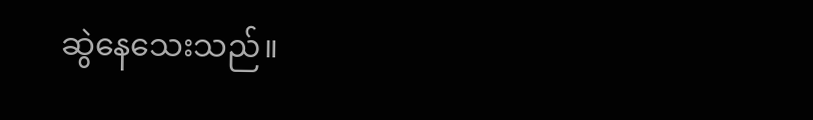ဆွဲနေသေးသည်။